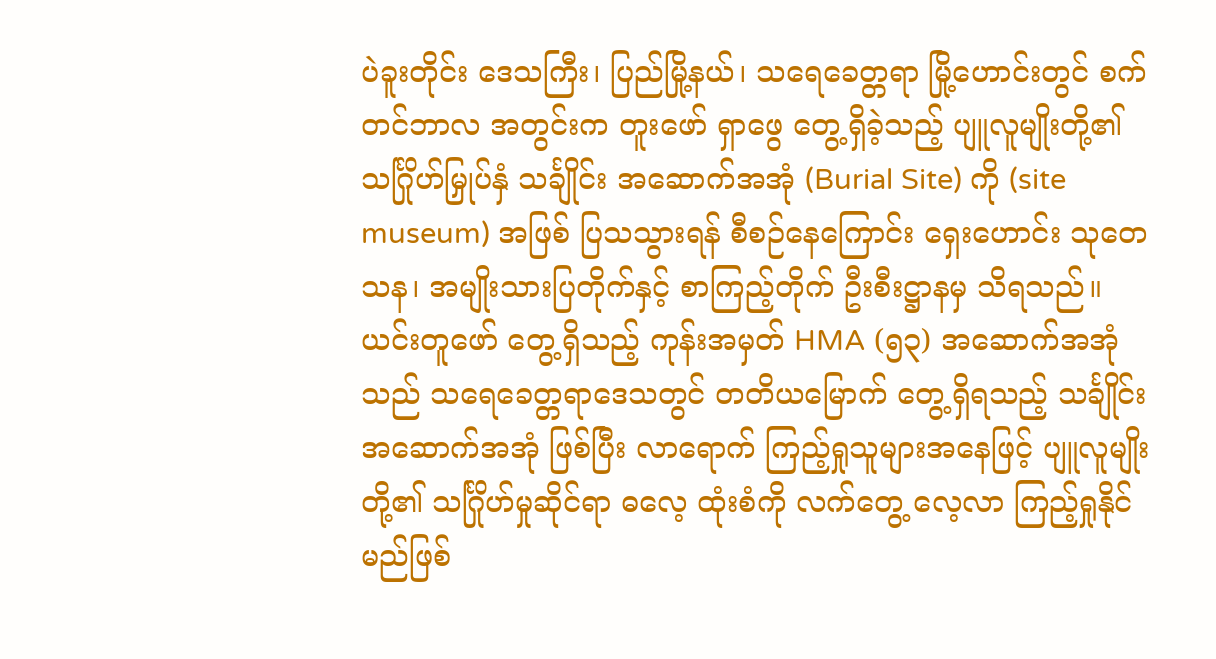ပဲခူးတိုင်း ဒေသကြီး၊ ပြည်မြို့နယ်၊ သရေခေတ္တရာ မြို့ဟောင်းတွင် စက်တင်ဘာလ အတွင်းက တူးဖော် ရှာဖွေ တွေ့ရှိခဲ့သည့် ပျူလူမျိုးတို့၏ သင်္ဂြိုဟ်မြှုပ်နှံ သင်္ချိုင်း အဆောက်အအုံ (Burial Site) ကို (site museum) အဖြစ် ပြသသွားရန် စီစဉ်နေကြောင်း ရှေးဟောင်း သုတေသန၊ အမျိုးသားပြတိုက်နှင့် စာကြည့်တိုက် ဦးစီးဋ္ဌာနမှ သိရသည်။
ယင်းတူဖော် တွေ့ရှိသည့် ကုန်းအမှတ် HMA (၅၃) အဆောက်အအုံသည် သရေခေတ္တရာဒေသတွင် တတိယမြောက် တွေ့ရှိရသည့် သင်္ချိုင်း အဆောက်အအုံ ဖြစ်ပြီး လာရောက် ကြည့်ရှုသူများအနေဖြင့် ပျူလူမျိုးတို့၏ သင်္ဂြိုဟ်မှုဆိုင်ရာ ဓလေ့ ထုံးစံကို လက်တွေ့ လေ့လာ ကြည့်ရှုနိုင်မည်ဖြစ်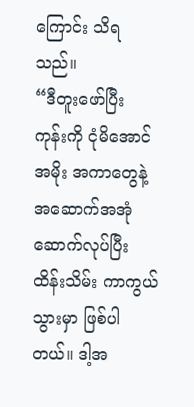ကြောင်း သိရသည်။
“ဒီတူးဖော်ပြီး ကုန်းကို ငုံမိအောင် အမိုး အကာတွေနဲ့ အဆောက်အအုံ ဆောက်လုပ်ပြီး ထိန်းသိမ်း ကာကွယ်သွားမှာ ဖြစ်ပါတယ်။ ဒါ့အ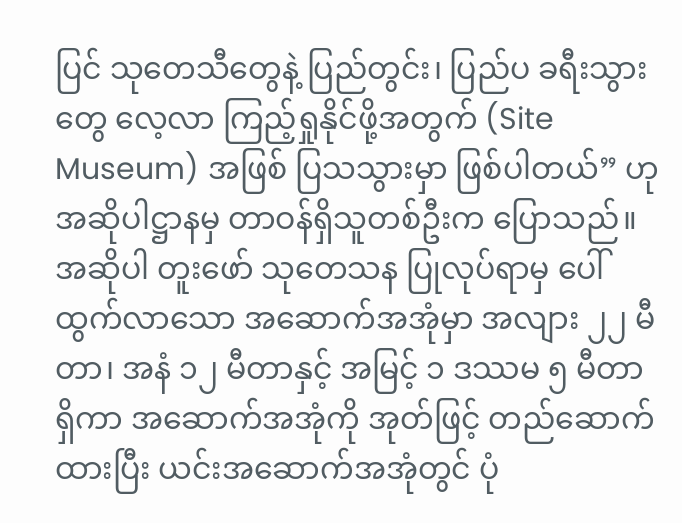ပြင် သုတေသီတွေနဲ့ ပြည်တွင်း၊ ပြည်ပ ခရီးသွားတွေ လေ့လာ ကြည့်ရှုနိုင်ဖို့အတွက် (Site Museum) အဖြစ် ပြသသွားမှာ ဖြစ်ပါတယ်” ဟု အဆိုပါဋ္ဌာနမှ တာဝန်ရှိသူတစ်ဦးက ပြောသည်။
အဆိုပါ တူးဖော် သုတေသန ပြုလုပ်ရာမှ ပေါ်ထွက်လာသော အဆောက်အအုံမှာ အလျား ၂၂ မီတာ၊ အနံ ၁၂ မီတာနှင့် အမြင့် ၁ ဒဿမ ၅ မီတာရှိကာ အဆောက်အအုံကို အုတ်ဖြင့် တည်ဆောက်ထားပြီး ယင်းအဆောက်အအုံတွင် ပုံ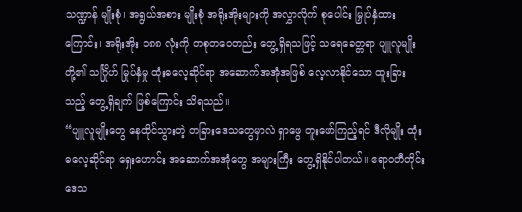သဏ္ဍာန် မျိုးစုံ၊ အရွယ်အစား မျိုးစုံ အရိုးအိုးများကို အလွှာလိုက် စုပေါင်း မြှုပ်နှံထားကြောင်း၊ အရိုးအိုး ၁၈၈ လုံးကို တစုတဝေတည်း တွေ့ရှိရသဖြင့် သရေခေတ္တရာ ပျူလူမျိုးတို့၏ သင်္ဂြိုဟ် မြုပ်နှံမှု ထုံးဓလေ့ဆိုင်ရာ အဆောက်အအုံအဖြစ် လေ့လာနိုင်သော ထူးခြားသည့် တွေ့ရှိချက် ဖြစ်ကြောင်း သိရသည်။
“ပျူလူမျိုးတွေ နေထိုင်သွားတဲ့ တခြားဒေသတွေမှာလဲ ရှာဖွေ တူးဖော်ကြည့်ရင် ဒီလိုမျိုး ထုံးဓလေ့ဆိုင်ရာ ရှေးဟောင်း အဆောက်အအုံတွေ အများကြီး တွေ့ရှိနိုင်ပါတယ်။ ဧရာ၀တီတိုင်း ဒေသ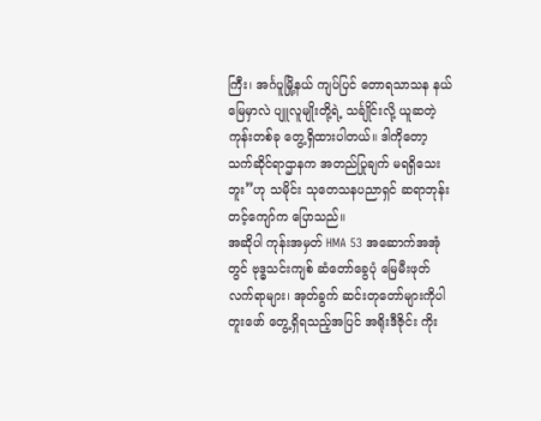ကြီး၊ အင်္ဂပူမြို့နယ် ကျပ်ပြင် တောရသာသန နယ်မြေမှာလဲ ပျူလူမျိုးတို့ရဲ့ သင်္ချိုင်းလို့ ယူဆတဲ့ ကုန်းတစ်ခု တွေ့ရှိထားပါတယ်။ ဒါကိုတော့ သက်ဆိုင်ရာဌာနက အတည်ပြုချက် မရရှိသေးဘူး”ဟု သမိုင်း သုတေသနပညာရှင် ဆရာဘုန်းတင့်ကျော်က ပြောသည်။
အဆိုပါ ကုန်းအမှတ် HMA 53 အဆောက်အအုံတွင် ဗုဒ္ဓသင်းကျစ် ဆံတော်ခွေပုံ မြေမီးဖုတ်လက်ရာများ၊ အုတ်ခွက် ဆင်းတုတော်များကိုပါ တူးဖော် တွေ့ရှိရသည့်အပြင် အရိုးဒီဇိုင်း ကိုး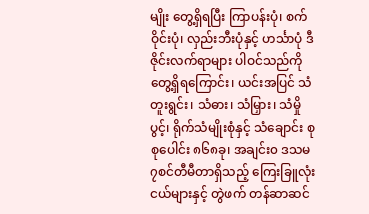မျိုး တွေ့ရှိရပြီး ကြာပန်းပုံ၊ စက်ဝိုင်းပုံ၊ လှည်းဘီးပုံနှင့် ဟင်္သာပုံ ဒီဇိုင်းလက်ရာများ ပါဝင်သည်ကို တွေ့ရှိရကြောင်း၊ ယင်းအပြင် သံတူးရွင်း၊ သံဓား၊ သံမြှား၊ သံမှိုပွင့်၊ ရိုက်သံမျိုးစုံနှင့် သံချောင်း စုစုပေါင်း ၈၆၈ခု၊ အချင်း၀ ဒသမ ၇စင်တီမီတာရှိသည့် ကြေးခြူလုံးငယ်များနှင့် တွဲဖက် တန်ဆာဆင်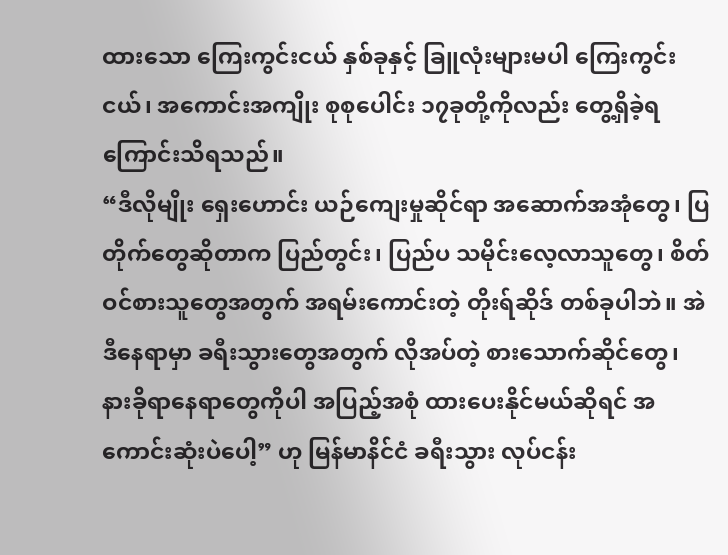ထားသော ကြေးကွင်းငယ် နှစ်ခုနှင့် ခြူလုံးများမပါ ကြေးကွင်းငယ်၊ အကောင်းအကျိုး စုစုပေါင်း ၁၇ခုတို့ကိုလည်း တွေ့ရှိခဲ့ရကြောင်းသိရသည်။
“ဒီလိုမျိုး ရှေးဟောင်း ယဉ်ကျေးမှုဆိုင်ရာ အဆောက်အအုံတွေ၊ ပြတိုက်တွေဆိုတာက ပြည်တွင်း၊ ပြည်ပ သမိုင်းလေ့လာသူတွေ၊ စိတ်ဝင်စားသူတွေအတွက် အရမ်းကောင်းတဲ့ တိုးရ်ဆိုဒ် တစ်ခုပါဘဲ။ အဲဒီနေရာမှာ ခရီးသွားတွေအတွက် လိုအပ်တဲ့ စားသောက်ဆိုင်တွေ၊ နားခိုရာနေရာတွေကိုပါ အပြည့်အစုံ ထားပေးနိုင်မယ်ဆိုရင် အကောင်းဆုံးပဲပေါ့” ဟု မြန်မာနိင်ငံ ခရီးသွား လုပ်ငန်း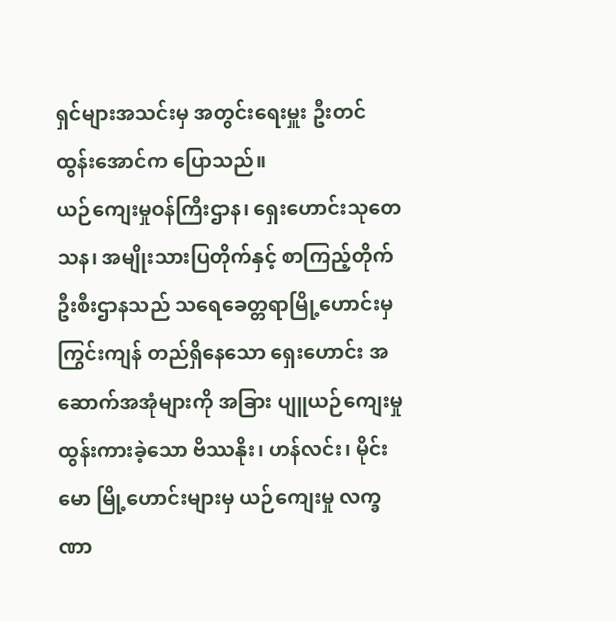ရှင်များအသင်းမှ အတွင်းရေးမှူး ဦးတင်ထွန်းအောင်က ပြောသည်။
ယဉ်ကျေးမှုဝန်ကြီးဌာန၊ ရှေးဟောင်းသုတေသန၊ အမျိုးသားပြတိုက်နှင့် စာကြည့်တိုက် ဦးစီးဌာနသည် သရေခေတ္တရာမြို့ဟောင်းမှ ကြွင်းကျန် တည်ရှိနေသော ရှေးဟောင်း အဆောက်အအုံများကို အခြား ပျူယဉ်ကျေးမှု ထွန်းကားခဲ့သော ဗိဿနိုး၊ ဟန်လင်း၊ မိုင်းမော မြို့ဟောင်းများမှ ယဉ်ကျေးမှု လက္ခဏာ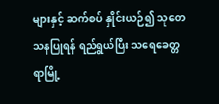များနှင့် ဆက်စပ် နှိုင်းယဉ်၍ သုတေသနပြုရန် ရည်ရွယ်ပြီး သရေခေတ္တရာမြို့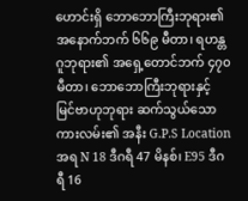ဟောင်းရှိ ဘောဘောကြီးဘုရား၏ အနောက်ဘက် ၆၆၉ မီတာ၊ ရဟန္တဂူဘုရား၏ အရှေ့တောင်ဘက် ၄၇၀ မီတာ၊ ဘောဘောကြီးဘုရားနှင့် မြင်ဗာဟုဘုရား ဆက်သွယ်သော ကားလမ်း၏ အနီး G.P.S Location အရ N 18 ဒီဂရီ 47 မိနစ်၊ E95 ဒီဂရီ 16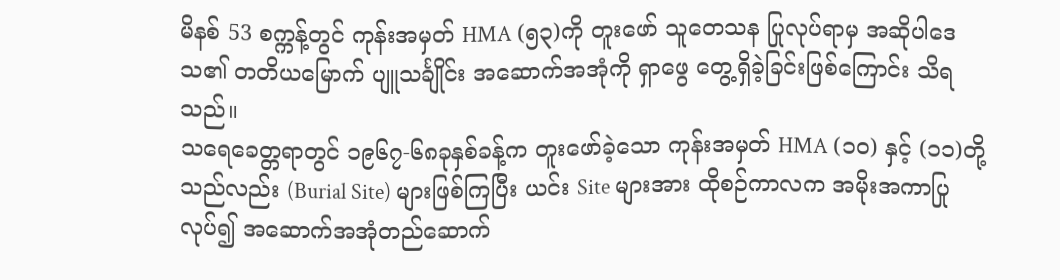မိနစ် 53 စက္ကန့်တွင် ကုန်းအမှတ် HMA (၅၃)ကို တူးဖော် သူတေသန ပြုလုပ်ရာမှ အဆိုပါဒေသ၏ တတိယမြောက် ပျူသင်္ချိုင်း အဆောက်အအုံကို ရှာဖွေ တွေ့ရှိခဲ့ခြင်းဖြစ်ကြောင်း သိရသည်။
သရေခေတ္တရာတွင် ၁၉၆၇-၆၈ခုနှစ်ခန့်က တူးဖော်ခဲ့သော ကုန်းအမှတ် HMA (၁၀) နှင့် (၁၁)တို့သည်လည်း (Burial Site) များဖြစ်ကြပြီး ယင်း Site များအား ထိုစဉ်ကာလက အမိုးအကာပြုလုပ်၍ အဆောက်အအုံတည်ဆောက်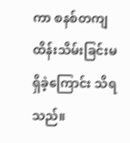ကာ စနစ်တကျထိန်းသိမ်းခြင်းမရှိခဲ့ကြောင်း သိရသည်။